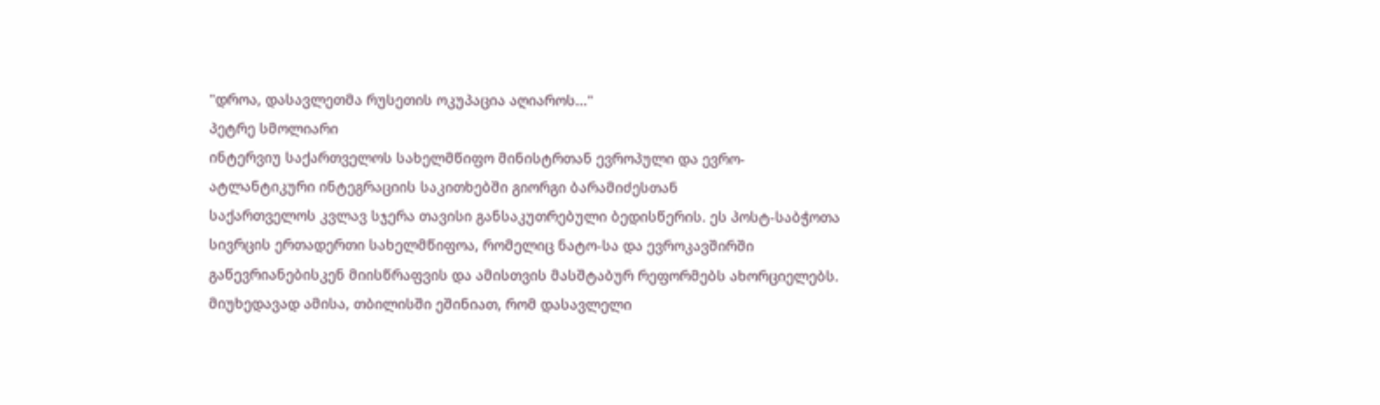"დროა, დასავლეთმა რუსეთის ოკუპაცია აღიაროს..."
პეტრე სმოლიარი
ინტერვიუ საქართველოს სახელმწიფო მინისტრთან ევროპული და ევრო-ატლანტიკური ინტეგრაციის საკითხებში გიორგი ბარამიძესთან
საქართველოს კვლავ სჯერა თავისი განსაკუთრებული ბედისწერის. ეს პოსტ-საბჭოთა სივრცის ერთადერთი სახელმწიფოა, რომელიც ნატო-სა და ევროკავშირში გაწევრიანებისკენ მიისწრაფვის და ამისთვის მასშტაბურ რეფორმებს ახორციელებს. მიუხედავად ამისა, თბილისში ეშინიათ, რომ დასავლელი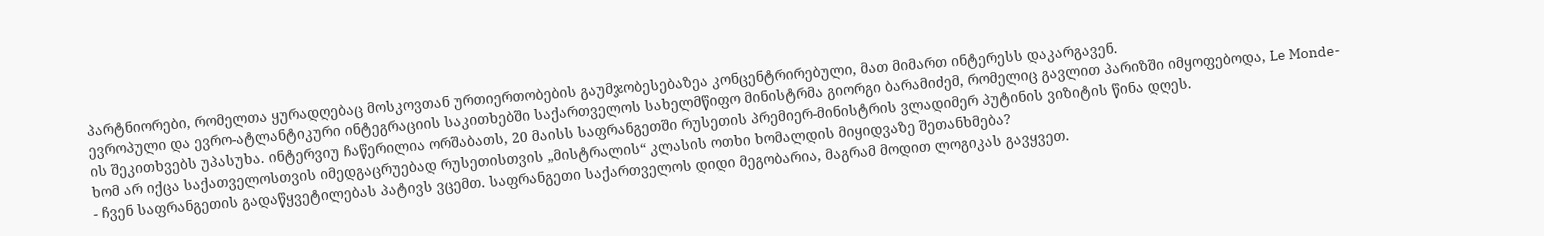პარტნიორები, რომელთა ყურადღებაც მოსკოვთან ურთიერთობების გაუმჯობესებაზეა კონცენტრირებული, მათ მიმართ ინტერესს დაკარგავენ.
ევროპული და ევრო-ატლანტიკური ინტეგრაციის საკითხებში საქართველოს სახელმწიფო მინისტრმა გიორგი ბარამიძემ, რომელიც გავლით პარიზში იმყოფებოდა, Le Monde-ის შეკითხვებს უპასუხა. ინტერვიუ ჩაწერილია ორშაბათს, 20 მაისს საფრანგეთში რუსეთის პრემიერ-მინისტრის ვლადიმერ პუტინის ვიზიტის წინა დღეს.
ხომ არ იქცა საქათველოსთვის იმედგაცრუებად რუსეთისთვის „მისტრალის“ კლასის ოთხი ხომალდის მიყიდვაზე შეთანხმება?
- ჩვენ საფრანგეთის გადაწყვეტილებას პატივს ვცემთ. საფრანგეთი საქართველოს დიდი მეგობარია, მაგრამ მოდით ლოგიკას გავყვეთ.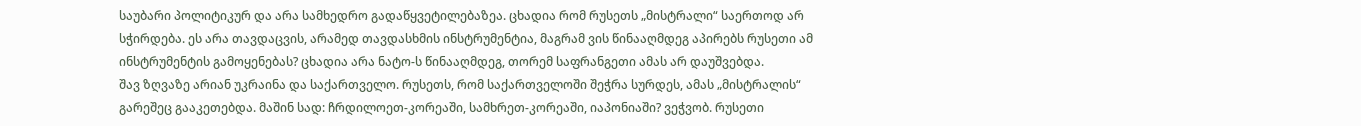საუბარი პოლიტიკურ და არა სამხედრო გადაწყვეტილებაზეა. ცხადია რომ რუსეთს „მისტრალი“ საერთოდ არ სჭირდება. ეს არა თავდაცვის, არამედ თავდასხმის ინსტრუმენტია, მაგრამ ვის წინააღმდეგ აპირებს რუსეთი ამ ინსტრუმენტის გამოყენებას? ცხადია არა ნატო-ს წინააღმდეგ, თორემ საფრანგეთი ამას არ დაუშვებდა.
შავ ზღვაზე არიან უკრაინა და საქართველო. რუსეთს, რომ საქართველოში შეჭრა სურდეს, ამას „მისტრალის“ გარეშეც გააკეთებდა. მაშინ სად: ჩრდილოეთ-კორეაში, სამხრეთ-კორეაში, იაპონიაში? ვეჭვობ. რუსეთი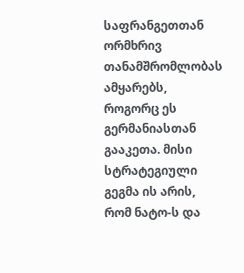საფრანგეთთან ორმხრივ თანამშრომლობას ამყარებს, როგორც ეს გერმანიასთან გააკეთა. მისი სტრატეგიული გეგმა ის არის, რომ ნატო-ს და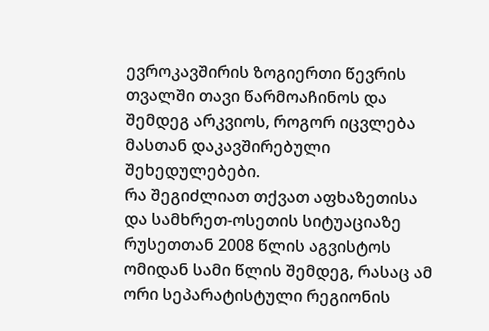ევროკავშირის ზოგიერთი წევრის თვალში თავი წარმოაჩინოს და შემდეგ არკვიოს, როგორ იცვლება მასთან დაკავშირებული შეხედულებები.
რა შეგიძლიათ თქვათ აფხაზეთისა და სამხრეთ-ოსეთის სიტუაციაზე რუსეთთან 2008 წლის აგვისტოს ომიდან სამი წლის შემდეგ, რასაც ამ ორი სეპარატისტული რეგიონის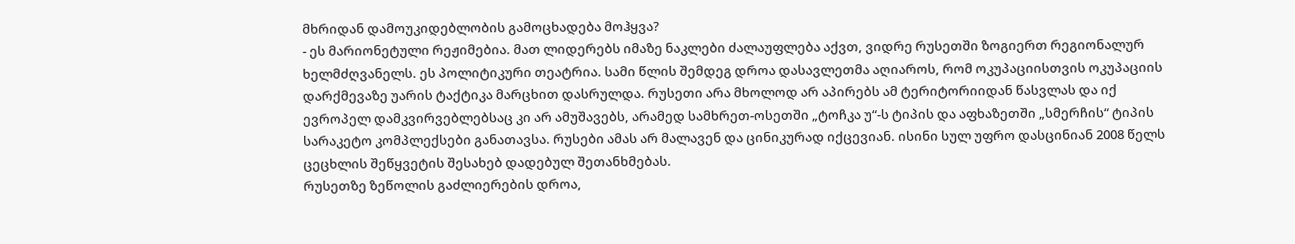მხრიდან დამოუკიდებლობის გამოცხადება მოჰყვა?
- ეს მარიონეტული რეჟიმებია. მათ ლიდერებს იმაზე ნაკლები ძალაუფლება აქვთ, ვიდრე რუსეთში ზოგიერთ რეგიონალურ ხელმძღვანელს. ეს პოლიტიკური თეატრია. სამი წლის შემდეგ დროა დასავლეთმა აღიაროს, რომ ოკუპაციისთვის ოკუპაციის დარქმევაზე უარის ტაქტიკა მარცხით დასრულდა. რუსეთი არა მხოლოდ არ აპირებს ამ ტერიტორიიდან წასვლას და იქ ევროპელ დამკვირვებლებსაც კი არ ამუშავებს, არამედ სამხრეთ-ოსეთში „ტოჩკა უ“-ს ტიპის და აფხაზეთში „სმერჩის“ ტიპის სარაკეტო კომპლექსები განათავსა. რუსები ამას არ მალავენ და ცინიკურად იქცევიან. ისინი სულ უფრო დასცინიან 2008 წელს ცეცხლის შეწყვეტის შესახებ დადებულ შეთანხმებას.
რუსეთზე ზეწოლის გაძლიერების დროა,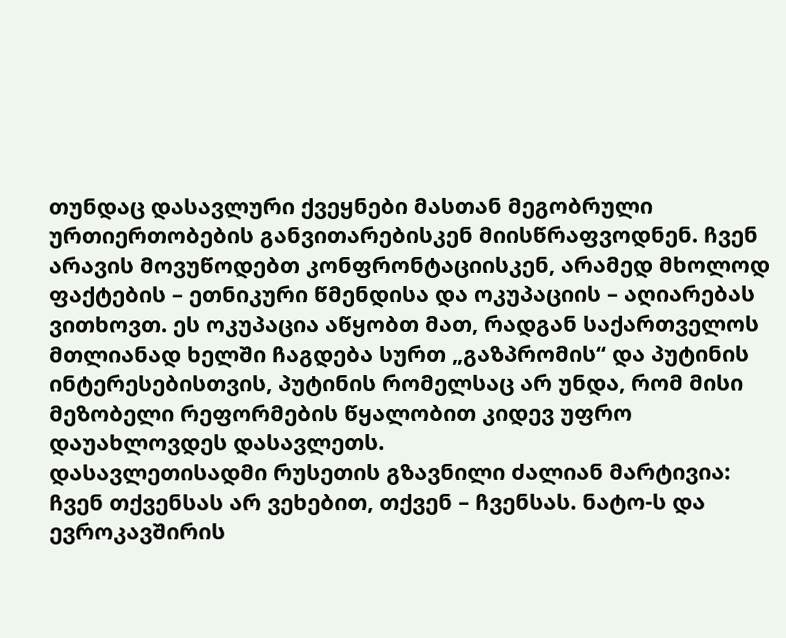თუნდაც დასავლური ქვეყნები მასთან მეგობრული ურთიერთობების განვითარებისკენ მიისწრაფვოდნენ. ჩვენ არავის მოვუწოდებთ კონფრონტაციისკენ, არამედ მხოლოდ ფაქტების – ეთნიკური წმენდისა და ოკუპაციის – აღიარებას ვითხოვთ. ეს ოკუპაცია აწყობთ მათ, რადგან საქართველოს მთლიანად ხელში ჩაგდება სურთ „გაზპრომის“ და პუტინის ინტერესებისთვის, პუტინის რომელსაც არ უნდა, რომ მისი მეზობელი რეფორმების წყალობით კიდევ უფრო დაუახლოვდეს დასავლეთს.
დასავლეთისადმი რუსეთის გზავნილი ძალიან მარტივია: ჩვენ თქვენსას არ ვეხებით, თქვენ – ჩვენსას. ნატო-ს და ევროკავშირის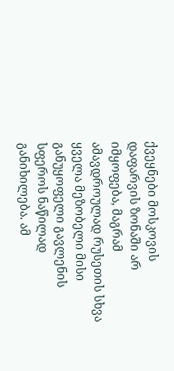ქვეყნები მოსკოვის დაფარვის ზონაში არ იმყოფება, მაგრამ ამავდროულად რუსეთის სხვა ყველა მეზობელი მისი განუყოფელი გავლენის სფეროს ნაწილად განიხილება. ამ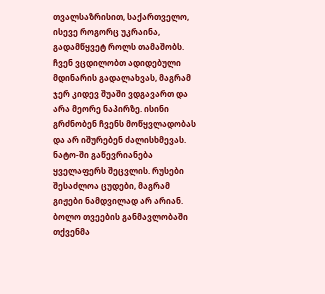თვალსაზრისით, საქართველო, ისევე როგორც უკრაინა, გადამწყვეტ როლს თამაშობს. ჩვენ ვცდილობთ ადიდებული მდინარის გადალახვას, მაგრამ ჯერ კიდევ შუაში ვდგავართ და არა მეორე ნაპირზე. ისინი გრძნობენ ჩვენს მოწყვლადობას და არ იშურებენ ძალისხმევას. ნატო-ში გაწევრიანება ყველაფერს შეცვლის. რუსები შესაძლოა ცუდები, მაგრამ გიჟები ნამდვილად არ არიან.
ბოლო თვეების განმავლობაში თქვენმა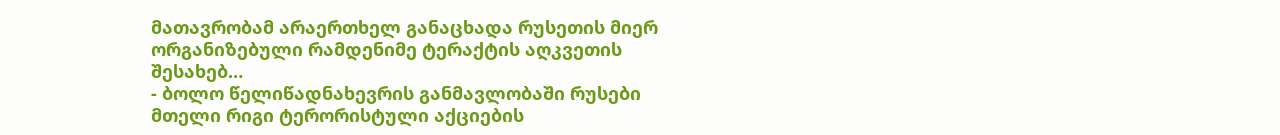მათავრობამ არაერთხელ განაცხადა რუსეთის მიერ ორგანიზებული რამდენიმე ტერაქტის აღკვეთის შესახებ…
- ბოლო წელიწადნახევრის განმავლობაში რუსები მთელი რიგი ტერორისტული აქციების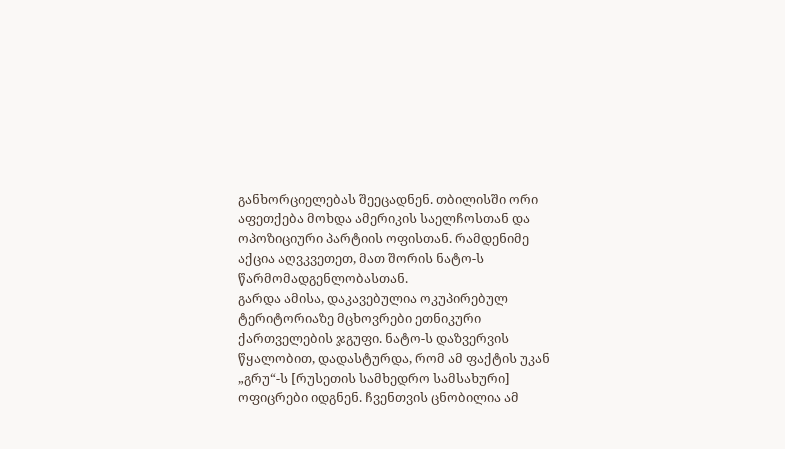განხორციელებას შეეცადნენ. თბილისში ორი აფეთქება მოხდა ამერიკის საელჩოსთან და ოპოზიციური პარტიის ოფისთან. რამდენიმე აქცია აღვკვეთეთ, მათ შორის ნატო-ს წარმომადგენლობასთან.
გარდა ამისა, დაკავებულია ოკუპირებულ ტერიტორიაზე მცხოვრები ეთნიკური ქართველების ჯგუფი. ნატო-ს დაზვერვის წყალობით, დადასტურდა, რომ ამ ფაქტის უკან „გრუ“-ს [რუსეთის სამხედრო სამსახური] ოფიცრები იდგნენ. ჩვენთვის ცნობილია ამ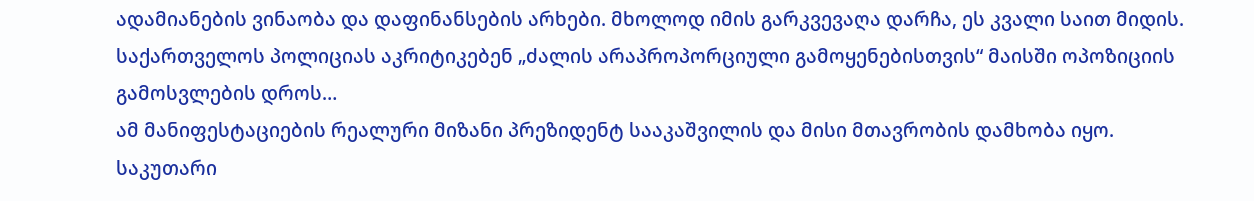ადამიანების ვინაობა და დაფინანსების არხები. მხოლოდ იმის გარკვევაღა დარჩა, ეს კვალი საით მიდის.
საქართველოს პოლიციას აკრიტიკებენ „ძალის არაპროპორციული გამოყენებისთვის“ მაისში ოპოზიციის გამოსვლების დროს…
ამ მანიფესტაციების რეალური მიზანი პრეზიდენტ სააკაშვილის და მისი მთავრობის დამხობა იყო. საკუთარი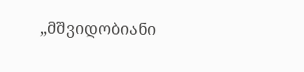„მშვიდობიანი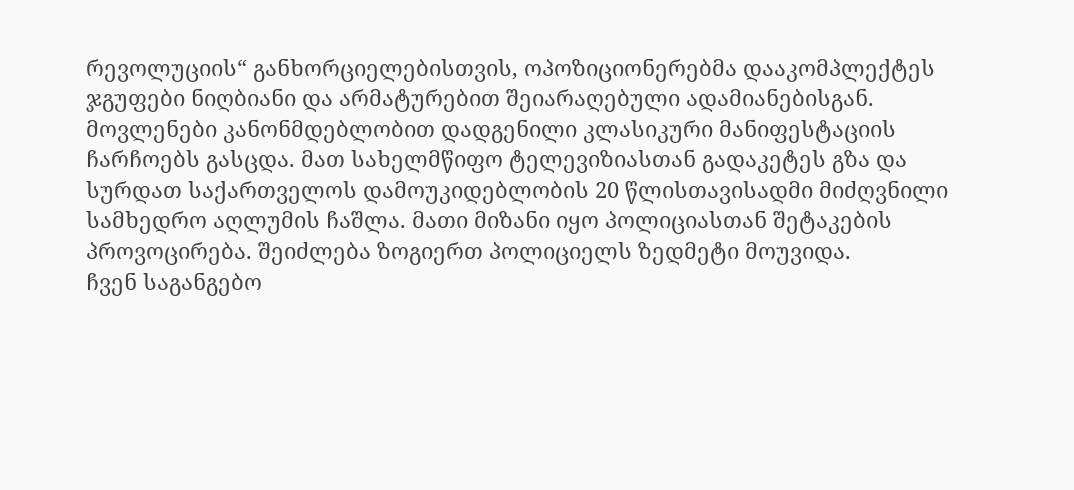რევოლუციის“ განხორციელებისთვის, ოპოზიციონერებმა დააკომპლექტეს ჯგუფები ნიღბიანი და არმატურებით შეიარაღებული ადამიანებისგან.
მოვლენები კანონმდებლობით დადგენილი კლასიკური მანიფესტაციის ჩარჩოებს გასცდა. მათ სახელმწიფო ტელევიზიასთან გადაკეტეს გზა და სურდათ საქართველოს დამოუკიდებლობის 20 წლისთავისადმი მიძღვნილი სამხედრო აღლუმის ჩაშლა. მათი მიზანი იყო პოლიციასთან შეტაკების პროვოცირება. შეიძლება ზოგიერთ პოლიციელს ზედმეტი მოუვიდა.
ჩვენ საგანგებო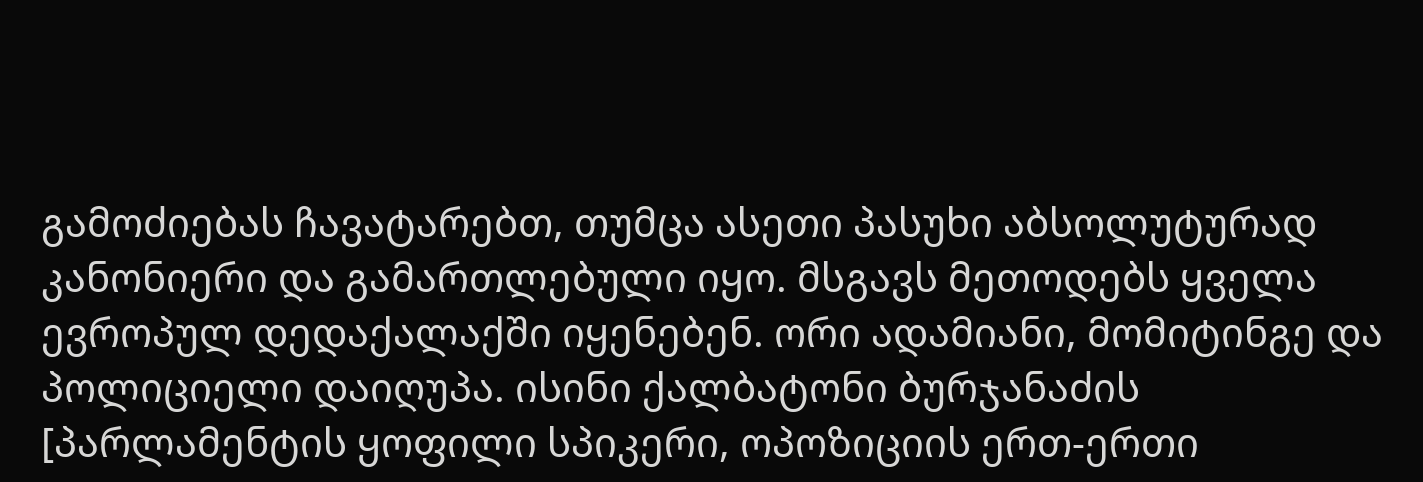გამოძიებას ჩავატარებთ, თუმცა ასეთი პასუხი აბსოლუტურად კანონიერი და გამართლებული იყო. მსგავს მეთოდებს ყველა ევროპულ დედაქალაქში იყენებენ. ორი ადამიანი, მომიტინგე და პოლიციელი დაიღუპა. ისინი ქალბატონი ბურჯანაძის [პარლამენტის ყოფილი სპიკერი, ოპოზიციის ერთ-ერთი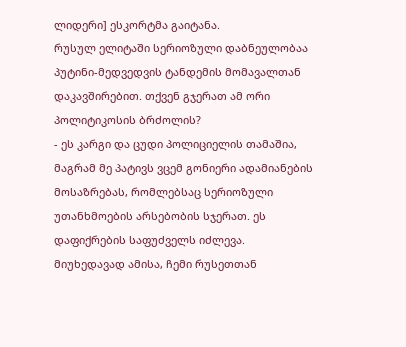ლიდერი] ესკორტმა გაიტანა.
რუსულ ელიტაში სერიოზული დაბნეულობაა პუტინი-მედვედვის ტანდემის მომავალთან დაკავშირებით. თქვენ გჯერათ ამ ორი პოლიტიკოსის ბრძოლის?
- ეს კარგი და ცუდი პოლიციელის თამაშია, მაგრამ მე პატივს ვცემ გონიერი ადამიანების მოსაზრებას, რომლებსაც სერიოზული უთანხმოების არსებობის სჯერათ. ეს დაფიქრების საფუძველს იძლევა.
მიუხედავად ამისა, ჩემი რუსეთთან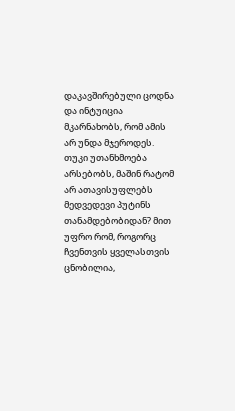დაკავშირებული ცოდნა და ინტუიცია მკარნახობს, რომ ამის არ უნდა მჯეროდეს. თუკი უთანხმოება არსებობს, მაშინ რატომ არ ათავისუფლებს მედვედევი პუტინს თანამდებობიდან? მით უფრო რომ, როგორც ჩვენთვის ყველასთვის ცნობილია,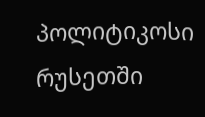პოლიტიკოსი რუსეთში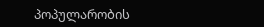პოპულარობის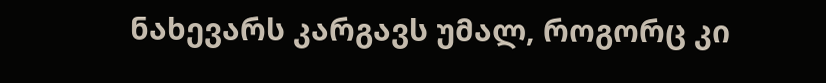ნახევარს კარგავს უმალ, როგორც კი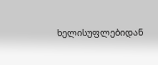ხელისუფლებიდან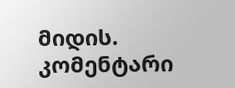მიდის.
კომენტარი